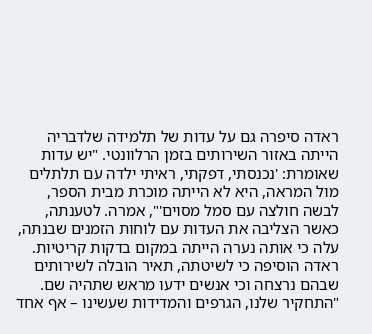ראדה סיפרה גם על עדות של תלמידה שלדבריה הייתה באזור השירותים בזמן הרלוונטי. "יש עדות שאומרת: 'נכנסתי, דפקתי, ראיתי ילדה עם תלתלים מול המראה, היא לא הייתה מוכרת מבית הספר, לבשה חולצה עם סמל מסוים'", אמרה. לטענתה, כאשר הצליבה את העדות עם לוחות הזמנים שבנתה, עלה כי אותה נערה הייתה במקום בדקות קריטיות.
ראדה הוסיפה כי לשיטתה, תאיר הובלה לשירותים שבהם נרצחה וכי אנשים ידעו מראש שתהיה שם. "התחקיר שלנו, הגרפים והמדידות שעשינו – אף אחד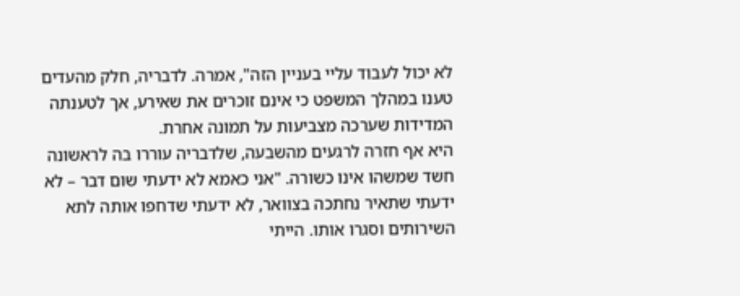לא יכול לעבוד עליי בעניין הזה", אמרה. לדבריה, חלק מהעדים טענו במהלך המשפט כי אינם זוכרים את שאירע, אך לטענתה המדידות שערכה מצביעות על תמונה אחרת.
היא אף חזרה לרגעים מהשבעה, שלדבריה עוררו בה לראשונה חשד שמשהו אינו כשורה. "אני כאמא לא ידעתי שום דבר – לא ידעתי שתאיר נחתכה בצוואר, לא ידעתי שדחפו אותה לתא השירותים וסגרו אותו. הייתי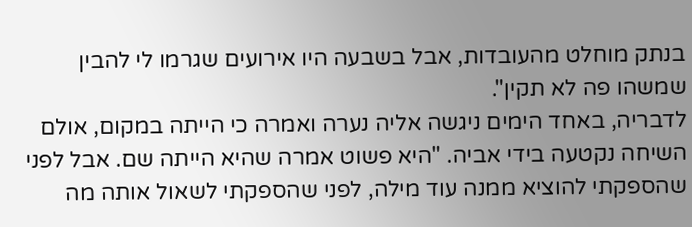בנתק מוחלט מהעובדות, אבל בשבעה היו אירועים שגרמו לי להבין שמשהו פה לא תקין".
לדבריה, באחד הימים ניגשה אליה נערה ואמרה כי הייתה במקום, אולם השיחה נקטעה בידי אביה. "היא פשוט אמרה שהיא הייתה שם. אבל לפני שהספקתי להוציא ממנה עוד מילה, לפני שהספקתי לשאול אותה מה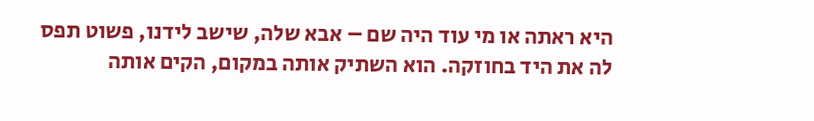היא ראתה או מי עוד היה שם – אבא שלה, שישב לידנו, פשוט תפס לה את היד בחוזקה. הוא השתיק אותה במקום, הקים אותה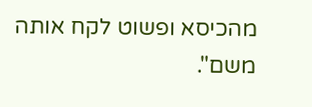מהכיסא ופשוט לקח אותה משם".